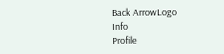Back ArrowLogo
Info
Profile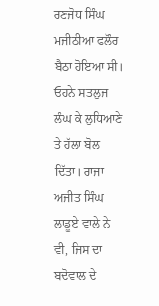ਰਣਜੋਧ ਸਿੰਘ ਮਜੀਠੀਆ ਫਲੌਰ ਬੈਠਾ ਹੋਇਆ ਸੀ। ਓਹਨੇ ਸਤਲੁਜ ਲੰਘ ਕੇ ਲੁਧਿਆਣੇ ਤੇ ਹੱਲਾ ਬੋਲ ਦਿੱਤਾ। ਰਾਜਾ ਅਜੀਤ ਸਿੰਘ ਲਾਡੂਏ ਵਾਲੇ ਨੇ ਵੀ, ਜਿਸ ਦਾ ਬਦੋਵਾਲ ਦੇ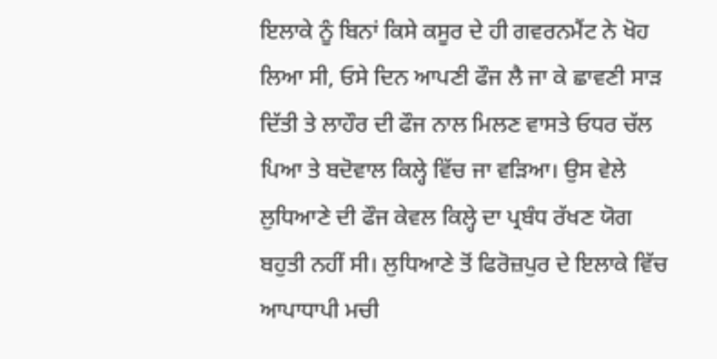ਇਲਾਕੇ ਨੂੰ ਬਿਨਾਂ ਕਿਸੇ ਕਸੂਰ ਦੇ ਹੀ ਗਵਰਨਮੈਂਟ ਨੇ ਖੋਹ ਲਿਆ ਸੀ, ਓਸੇ ਦਿਨ ਆਪਣੀ ਫੌਜ ਲੈ ਜਾ ਕੇ ਛਾਵਣੀ ਸਾੜ ਦਿੱਤੀ ਤੇ ਲਾਹੌਰ ਦੀ ਫੌਜ ਨਾਲ ਮਿਲਣ ਵਾਸਤੇ ਓਧਰ ਚੱਲ ਪਿਆ ਤੇ ਬਦੋਵਾਲ ਕਿਲ੍ਹੇ ਵਿੱਚ ਜਾ ਵੜਿਆ। ਉਸ ਵੇਲੇ ਲੁਧਿਆਣੇ ਦੀ ਫੌਜ ਕੇਵਲ ਕਿਲ੍ਹੇ ਦਾ ਪ੍ਰਬੰਧ ਰੱਖਣ ਯੋਗ ਬਹੁਤੀ ਨਹੀਂ ਸੀ। ਲੁਧਿਆਣੇ ਤੋਂ ਫਿਰੋਜ਼ਪੁਰ ਦੇ ਇਲਾਕੇ ਵਿੱਚ ਆਪਾਧਾਪੀ ਮਚੀ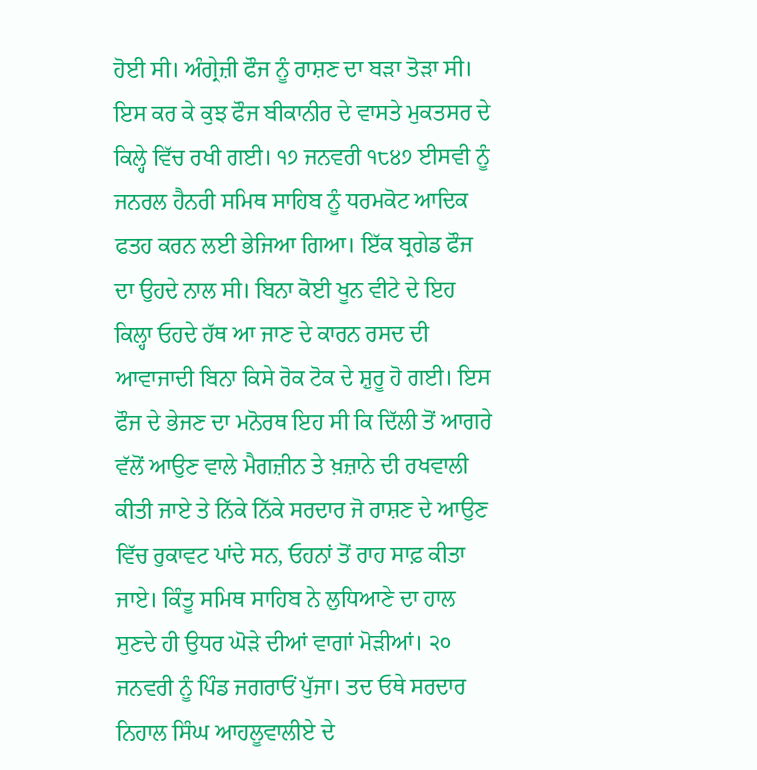ਹੋਈ ਸੀ। ਅੰਗ੍ਰੇਜ਼ੀ ਫੌਜ ਨੂੰ ਰਾਸ਼ਣ ਦਾ ਬੜਾ ਤੋੜਾ ਸੀ। ਇਸ ਕਰ ਕੇ ਕੁਝ ਫੌਜ ਬੀਕਾਨੀਰ ਦੇ ਵਾਸਤੇ ਮੁਕਤਸਰ ਦੇ ਕਿਲ੍ਹੇ ਵਿੱਚ ਰਖੀ ਗਈ। ੧੭ ਜਨਵਰੀ ੧੮੪੭ ਈਸਵੀ ਨੂੰ ਜਨਰਲ ਹੈਨਰੀ ਸਮਿਥ ਸਾਹਿਬ ਨੂੰ ਧਰਮਕੋਟ ਆਦਿਕ ਫਤਹ ਕਰਨ ਲਈ ਭੇਜਿਆ ਗਿਆ। ਇੱਕ ਬ੍ਰਗੇਡ ਫੌਜ ਦਾ ਉਹਦੇ ਨਾਲ ਸੀ। ਬਿਨਾ ਕੋਈ ਖੂਨ ਵੀਟੇ ਦੇ ਇਹ ਕਿਲ੍ਹਾ ਓਹਦੇ ਹੱਥ ਆ ਜਾਣ ਦੇ ਕਾਰਨ ਰਸਦ ਦੀ ਆਵਾਜਾਦੀ ਬਿਨਾ ਕਿਸੇ ਰੋਕ ਟੋਕ ਦੇ ਸ਼ੁਰੂ ਹੋ ਗਈ। ਇਸ ਫੌਜ ਦੇ ਭੇਜਣ ਦਾ ਮਨੋਰਥ ਇਹ ਸੀ ਕਿ ਦਿੱਲੀ ਤੋਂ ਆਗਰੇ ਵੱਲੋਂ ਆਉਣ ਵਾਲੇ ਮੈਗਜ਼ੀਨ ਤੇ ਖ਼ਜ਼ਾਨੇ ਦੀ ਰਖਵਾਲੀ ਕੀਤੀ ਜਾਏ ਤੇ ਨਿੱਕੇ ਨਿੱਕੇ ਸਰਦਾਰ ਜੋ ਰਾਸ਼ਣ ਦੇ ਆਉਣ ਵਿੱਚ ਰੁਕਾਵਟ ਪਾਂਦੇ ਸਨ, ਓਹਨਾਂ ਤੋਂ ਰਾਹ ਸਾਫ਼ ਕੀਤਾ ਜਾਏ। ਕਿੰਤੂ ਸਮਿਥ ਸਾਹਿਬ ਨੇ ਲੁਧਿਆਣੇ ਦਾ ਹਾਲ ਸੁਣਦੇ ਹੀ ਉਧਰ ਘੋੜੇ ਦੀਆਂ ਵਾਗਾਂ ਮੋੜੀਆਂ। ੨੦ ਜਨਵਰੀ ਨੂੰ ਪਿੰਡ ਜਗਰਾਓਂ ਪੁੱਜਾ। ਤਦ ਓਥੇ ਸਰਦਾਰ ਨਿਹਾਲ ਸਿੰਘ ਆਹਲੂਵਾਲੀਏ ਦੇ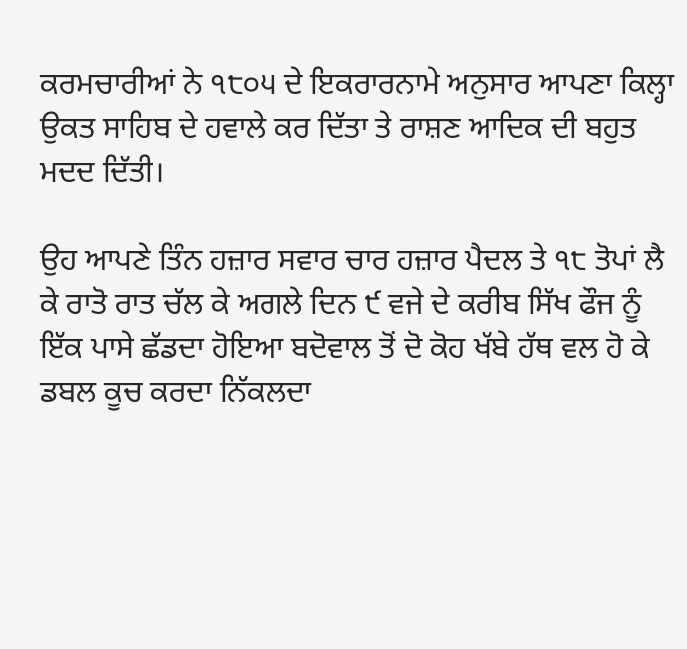ਕਰਮਚਾਰੀਆਂ ਨੇ ੧੮੦੫ ਦੇ ਇਕਰਾਰਨਾਮੇ ਅਨੁਸਾਰ ਆਪਣਾ ਕਿਲ੍ਹਾ ਉਕਤ ਸਾਹਿਬ ਦੇ ਹਵਾਲੇ ਕਰ ਦਿੱਤਾ ਤੇ ਰਾਸ਼ਣ ਆਦਿਕ ਦੀ ਬਹੁਤ ਮਦਦ ਦਿੱਤੀ।

ਉਹ ਆਪਣੇ ਤਿੰਨ ਹਜ਼ਾਰ ਸਵਾਰ ਚਾਰ ਹਜ਼ਾਰ ਪੈਦਲ ਤੇ ੧੮ ਤੋਪਾਂ ਲੈ ਕੇ ਰਾਤੋ ਰਾਤ ਚੱਲ ਕੇ ਅਗਲੇ ਦਿਨ ੯ ਵਜੇ ਦੇ ਕਰੀਬ ਸਿੱਖ ਫੌਜ ਨੂੰ ਇੱਕ ਪਾਸੇ ਛੱਡਦਾ ਹੋਇਆ ਬਦੋਵਾਲ ਤੋਂ ਦੋ ਕੋਹ ਖੱਬੇ ਹੱਥ ਵਲ ਹੋ ਕੇ ਡਬਲ ਕੂਚ ਕਰਦਾ ਨਿੱਕਲਦਾ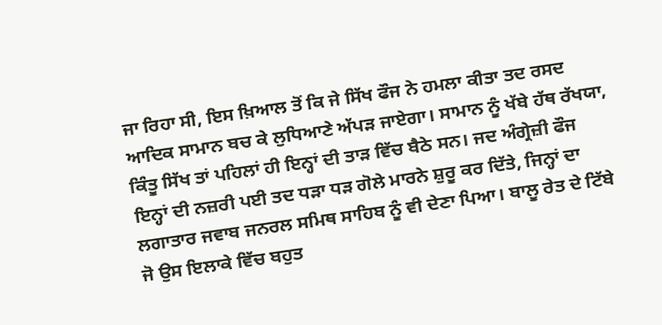ਜਾ ਰਿਹਾ ਸੀ, ਇਸ ਖ਼ਿਆਲ ਤੋਂ ਕਿ ਜੇ ਸਿੱਖ ਫੌਜ ਨੇ ਹਮਲਾ ਕੀਤਾ ਤਦ ਰਸਦ ਆਦਿਕ ਸਾਮਾਨ ਬਚ ਕੇ ਲੁਧਿਆਣੇ ਅੱਪੜ ਜਾਏਗਾ। ਸਾਮਾਨ ਨੂੰ ਖੱਬੇ ਹੱਥ ਰੱਖਯਾ, ਕਿੰਤੂ ਸਿੱਖ ਤਾਂ ਪਹਿਲਾਂ ਹੀ ਇਨ੍ਹਾਂ ਦੀ ਤਾੜ ਵਿੱਚ ਬੈਠੇ ਸਨ। ਜਦ ਅੰਗ੍ਰੇਜ਼ੀ ਫੌਜ ਇਨ੍ਹਾਂ ਦੀ ਨਜ਼ਰੀ ਪਈ ਤਦ ਧੜਾ ਧੜ ਗੋਲੇ ਮਾਰਨੇ ਸ਼ੁਰੂ ਕਰ ਦਿੱਤੇ, ਜਿਨ੍ਹਾਂ ਦਾ ਲਗਾਤਾਰ ਜਵਾਬ ਜਨਰਲ ਸਮਿਥ ਸਾਹਿਬ ਨੂੰ ਵੀ ਦੇਣਾ ਪਿਆ। ਬਾਲੂ ਰੇਤ ਦੇ ਟਿੱਬੇ ਜੋ ਉਸ ਇਲਾਕੇ ਵਿੱਚ ਬਹੁਤ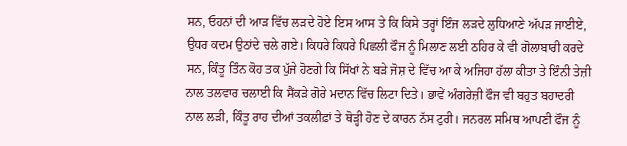ਸਨ, ਓਹਨਾਂ ਦੀ ਆੜ ਵਿੱਚ ਲੜਦੇ ਹੋਏ ਇਸ ਆਸ ਤੇ ਕਿ ਕਿਸੇ ਤਰ੍ਹਾਂ ਇੰਜ ਲੜਦੇ ਲੁਧਿਆਣੇ ਅੱਪੜ ਜਾਈਏ, ਉਧਰ ਕਦਮ ਉਠਾਂਦੇ ਚਲੇ ਗਏ। ਕਿਧਰੇ ਕਿਧਰੇ ਪਿਛਲੀ ਫੌਜ ਨੂੰ ਮਿਲਾਣ ਲਈ ਠਹਿਰ ਕੇ ਵੀ ਗੋਲਾਬਾਰੀ ਕਰਦੇ ਸਨ, ਕਿੰਤੂ ਤਿੰਨ ਕੋਹ ਤਕ ਪੁੱਜੇ ਹੋਣਗੇ ਕਿ ਸਿੱਖਾਂ ਨੇ ਬੜੇ ਜੋਸ਼ ਦੇ ਵਿੱਚ ਆ ਕੇ ਅਜਿਹਾ ਹੱਲਾ ਕੀਤਾ ਤੇ ਇੰਨੀ ਤੇਜ਼ੀ ਨਾਲ ਤਲਵਾਰ ਚਲਾਈ ਕਿ ਸੈਂਕੜੇ ਗੋਰੇ ਮਦਾਨ ਵਿੱਚ ਲਿਟਾ ਦਿਤੇ। ਭਾਵੇਂ ਅੰਗਰੇਜ਼ੀ ਫੌਜ ਵੀ ਬਹੁਤ ਬਹਾਦਰੀ ਨਾਲ ਲੜੀ, ਕਿੰਤੂ ਰਾਹ ਦੀਆਂ ਤਕਲੀਫ਼ਾਂ ਤੇ ਥੋੜ੍ਹੀ ਹੋਣ ਦੇ ਕਾਰਨ ਨੱਸ ਟੁਰੀ। ਜਨਰਲ ਸਮਿਥ ਆਪਣੀ ਫੌਜ ਨੂੰ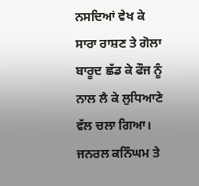ਨਸਦਿਆਂ ਵੇਖ ਕੇ ਸਾਰਾ ਰਾਸ਼ਣ ਤੇ ਗੋਲਾ ਬਾਰੂਦ ਛੱਡ ਕੇ ਫੌਜ ਨੂੰ ਨਾਲ ਲੈ ਕੇ ਲੁਧਿਆਣੇ ਵੱਲ ਚਲਾ ਗਿਆ। ਜਨਰਲ ਕਨਿੰਘਮ ਤੇ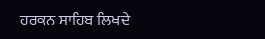ਹਰਕਨ ਸਾਹਿਬ ਲਿਖਦੇ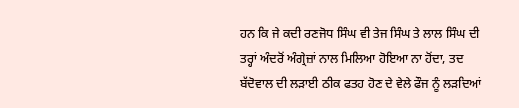ਹਨ ਕਿ ਜੇ ਕਦੀ ਰਣਜੋਧ ਸਿੰਘ ਵੀ ਤੇਜ ਸਿੰਘ ਤੇ ਲਾਲ ਸਿੰਘ ਦੀ ਤਰ੍ਹਾਂ ਅੰਦਰੋਂ ਅੰਗ੍ਰੇਜ਼ਾਂ ਨਾਲ ਮਿਲਿਆ ਹੋਇਆ ਨਾ ਹੋਂਦਾ, ਤਦ ਬੱਦੋਵਾਲ ਦੀ ਲੜਾਈ ਠੀਕ ਫਤਹ ਹੋਣ ਦੇ ਵੇਲੇ ਫੌਜ ਨੂੰ ਲੜਦਿਆਂ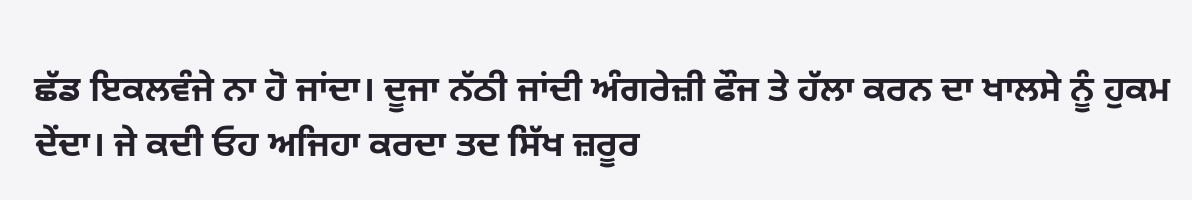ਛੱਡ ਇਕਲਵੰਜੇ ਨਾ ਹੋ ਜਾਂਦਾ। ਦੂਜਾ ਨੱਠੀ ਜਾਂਦੀ ਅੰਗਰੇਜ਼ੀ ਫੌਜ ਤੇ ਹੱਲਾ ਕਰਨ ਦਾ ਖਾਲਸੇ ਨੂੰ ਹੁਕਮ ਦੇਂਦਾ। ਜੇ ਕਦੀ ਓਹ ਅਜਿਹਾ ਕਰਦਾ ਤਦ ਸਿੱਖ ਜ਼ਰੂਰ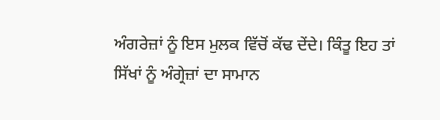ਅੰਗਰੇਜ਼ਾਂ ਨੂੰ ਇਸ ਮੁਲਕ ਵਿੱਚੋਂ ਕੱਢ ਦੇਂਦੇ। ਕਿੰਤੂ ਇਹ ਤਾਂ ਸਿੱਖਾਂ ਨੂੰ ਅੰਗ੍ਰੇਜ਼ਾਂ ਦਾ ਸਾਮਾਨ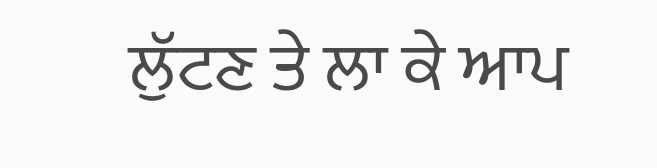ਲੁੱਟਣ ਤੇ ਲਾ ਕੇ ਆਪ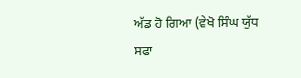ਅੱਡ ਹੋ ਗਿਆ (ਵੇਖੋ ਸਿੰਘ ਯੁੱਧ ਸਫਾ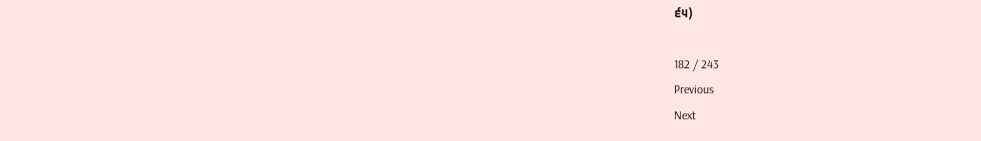੬੫)

182 / 243
Previous
Next